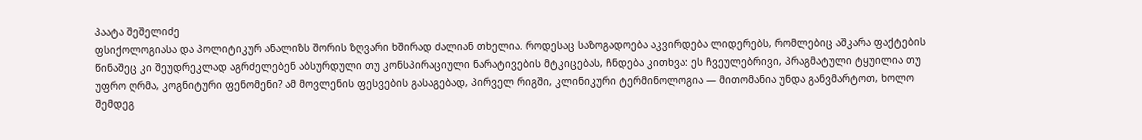პაატა შეშელიძე
ფსიქოლოგიასა და პოლიტიკურ ანალიზს შორის ზღვარი ხშირად ძალიან თხელია. როდესაც საზოგადოება აკვირდება ლიდერებს, რომლებიც აშკარა ფაქტების წინაშეც კი შეუდრეკლად აგრძელებენ აბსურდული თუ კონსპირაციული ნარატივების მტკიცებას, ჩნდება კითხვა: ეს ჩვეულებრივი, პრაგმატული ტყუილია თუ უფრო ღრმა, კოგნიტური ფენომენი? ამ მოვლენის ფესვების გასაგებად, პირველ რიგში, კლინიკური ტერმინოლოგია — მითომანია უნდა განვმარტოთ, ხოლო შემდეგ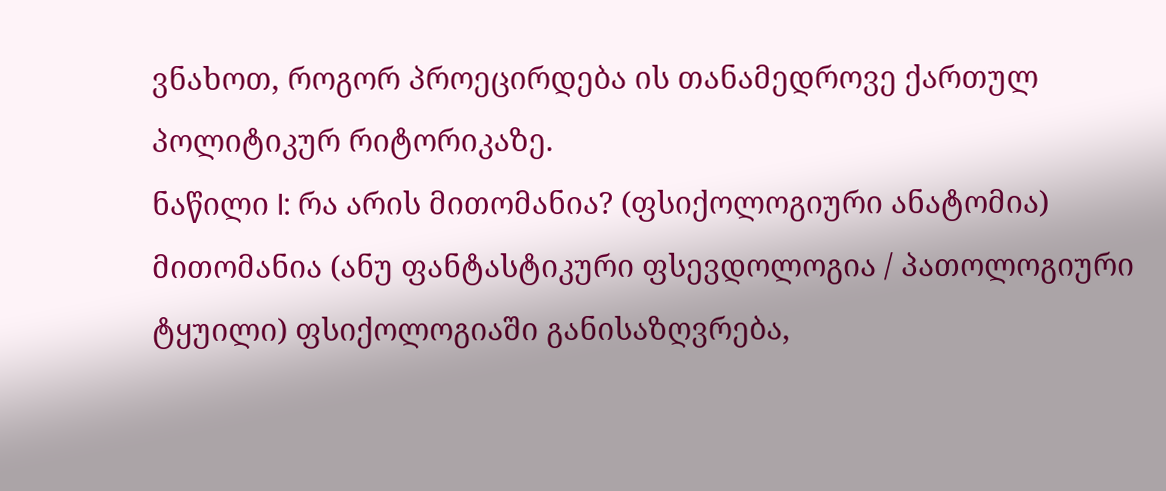ვნახოთ, როგორ პროეცირდება ის თანამედროვე ქართულ პოლიტიკურ რიტორიკაზე.
ნაწილი I: რა არის მითომანია? (ფსიქოლოგიური ანატომია)
მითომანია (ანუ ფანტასტიკური ფსევდოლოგია / პათოლოგიური ტყუილი) ფსიქოლოგიაში განისაზღვრება,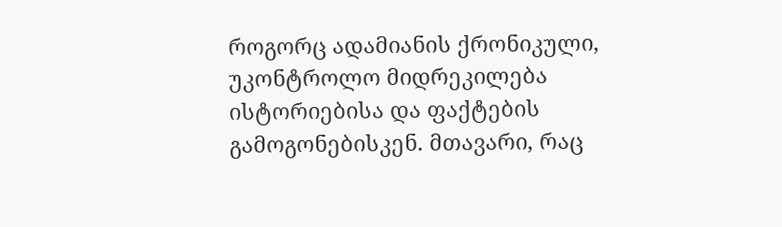როგორც ადამიანის ქრონიკული, უკონტროლო მიდრეკილება ისტორიებისა და ფაქტების გამოგონებისკენ. მთავარი, რაც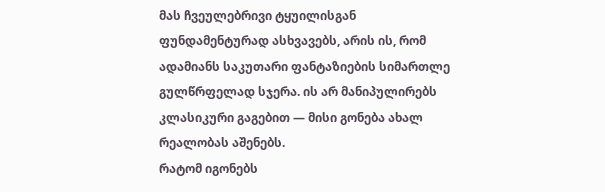მას ჩვეულებრივი ტყუილისგან ფუნდამენტურად ასხვავებს, არის ის, რომ ადამიანს საკუთარი ფანტაზიების სიმართლე გულწრფელად სჯერა. ის არ მანიპულირებს კლასიკური გაგებით — მისი გონება ახალ რეალობას აშენებს.
რატომ იგონებს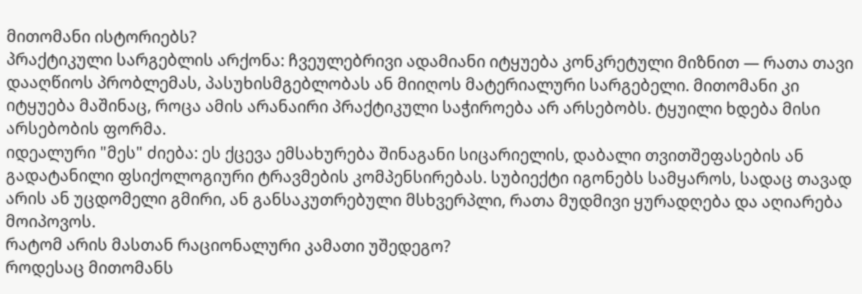მითომანი ისტორიებს?
პრაქტიკული სარგებლის არქონა: ჩვეულებრივი ადამიანი იტყუება კონკრეტული მიზნით — რათა თავი დააღწიოს პრობლემას, პასუხისმგებლობას ან მიიღოს მატერიალური სარგებელი. მითომანი კი იტყუება მაშინაც, როცა ამის არანაირი პრაქტიკული საჭიროება არ არსებობს. ტყუილი ხდება მისი არსებობის ფორმა.
იდეალური "მეს" ძიება: ეს ქცევა ემსახურება შინაგანი სიცარიელის, დაბალი თვითშეფასების ან გადატანილი ფსიქოლოგიური ტრავმების კომპენსირებას. სუბიექტი იგონებს სამყაროს, სადაც თავად არის ან უცდომელი გმირი, ან განსაკუთრებული მსხვერპლი, რათა მუდმივი ყურადღება და აღიარება მოიპოვოს.
რატომ არის მასთან რაციონალური კამათი უშედეგო?
როდესაც მითომანს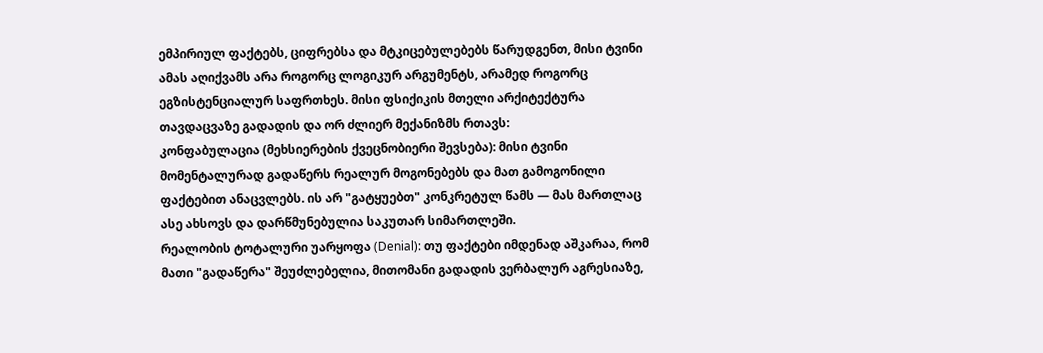ემპირიულ ფაქტებს, ციფრებსა და მტკიცებულებებს წარუდგენთ, მისი ტვინი ამას აღიქვამს არა როგორც ლოგიკურ არგუმენტს, არამედ როგორც ეგზისტენციალურ საფრთხეს. მისი ფსიქიკის მთელი არქიტექტურა თავდაცვაზე გადადის და ორ ძლიერ მექანიზმს რთავს:
კონფაბულაცია (მეხსიერების ქვეცნობიერი შევსება): მისი ტვინი მომენტალურად გადაწერს რეალურ მოგონებებს და მათ გამოგონილი ფაქტებით ანაცვლებს. ის არ "გატყუებთ" კონკრეტულ წამს — მას მართლაც ასე ახსოვს და დარწმუნებულია საკუთარ სიმართლეში.
რეალობის ტოტალური უარყოფა (Denial): თუ ფაქტები იმდენად აშკარაა, რომ მათი "გადაწერა" შეუძლებელია, მითომანი გადადის ვერბალურ აგრესიაზე,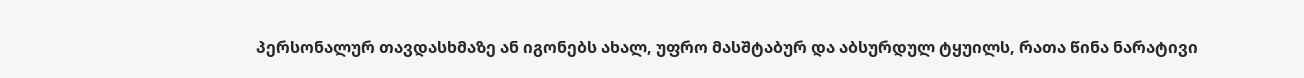პერსონალურ თავდასხმაზე ან იგონებს ახალ, უფრო მასშტაბურ და აბსურდულ ტყუილს, რათა წინა ნარატივი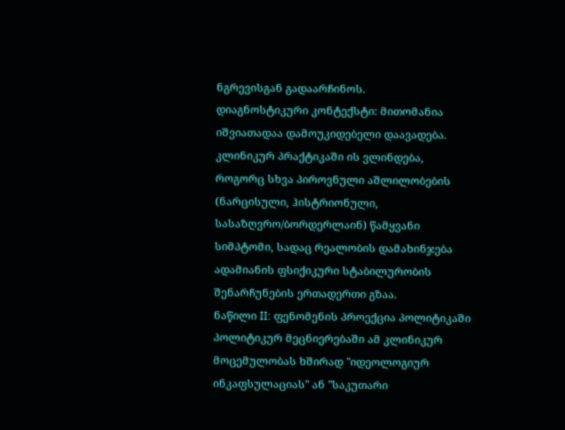ნგრევისგან გადაარჩინოს.
დიაგნოსტიკური კონტექსტი: მითომანია იშვიათადაა დამოუკიდებელი დაავადება. კლინიკურ პრაქტიკაში ის ვლინდება, როგორც სხვა პიროვნული აშლილობების (ნარცისული, ჰისტრიონული, სასაზღვრო/ბორდერლაინ) წამყვანი სიმპტომი, სადაც რეალობის დამახინჯება ადამიანის ფსიქიკური სტაბილურობის შენარჩუნების ერთადერთი გზაა.
ნაწილი II: ფენომენის პროექცია პოლიტიკაში
პოლიტიკურ მეცნიერებაში ამ კლინიკურ მოცემულობას ხშირად "იდეოლოგიურ ინკაფსულაციას" ან "საკუთარი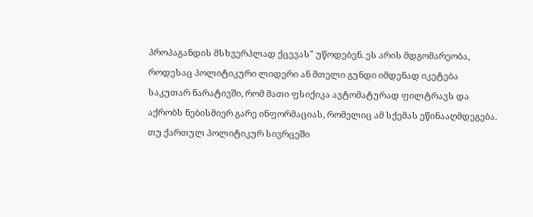პროპაგანდის მსხვერპლად ქცევას" უწოდებენ. ეს არის მდგომარეობა, როდესაც პოლიტიკური ლიდერი ან მთელი გუნდი იმდენად იკეტება საკუთარ ნარატივში, რომ მათი ფსიქიკა ავტომატურად ფილტრავს და აქრობს ნებისმიერ გარე ინფორმაციას, რომელიც ამ სქემას ეწინააღმდეგება.
თუ ქართულ პოლიტიკურ სივრცეში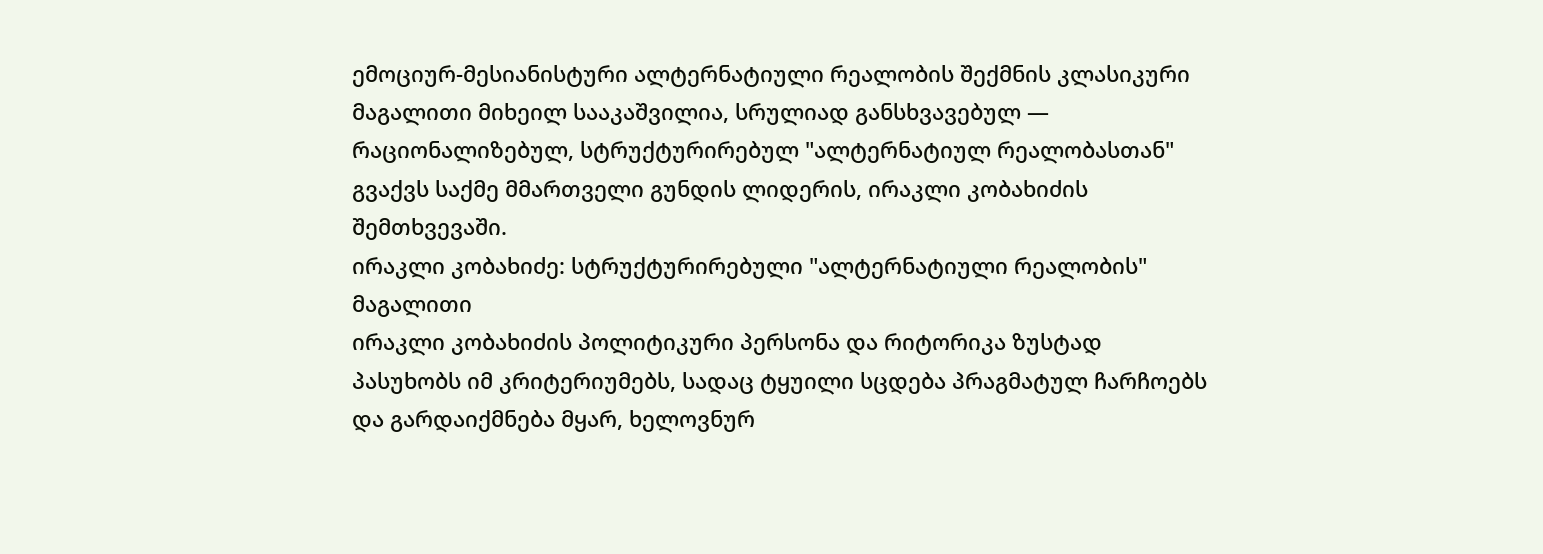ემოციურ-მესიანისტური ალტერნატიული რეალობის შექმნის კლასიკური მაგალითი მიხეილ სააკაშვილია, სრულიად განსხვავებულ — რაციონალიზებულ, სტრუქტურირებულ "ალტერნატიულ რეალობასთან" გვაქვს საქმე მმართველი გუნდის ლიდერის, ირაკლი კობახიძის შემთხვევაში.
ირაკლი კობახიძე: სტრუქტურირებული "ალტერნატიული რეალობის" მაგალითი
ირაკლი კობახიძის პოლიტიკური პერსონა და რიტორიკა ზუსტად პასუხობს იმ კრიტერიუმებს, სადაც ტყუილი სცდება პრაგმატულ ჩარჩოებს და გარდაიქმნება მყარ, ხელოვნურ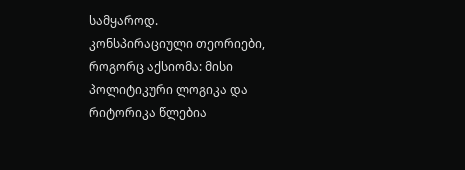სამყაროდ.
კონსპირაციული თეორიები, როგორც აქსიომა: მისი პოლიტიკური ლოგიკა და რიტორიკა წლებია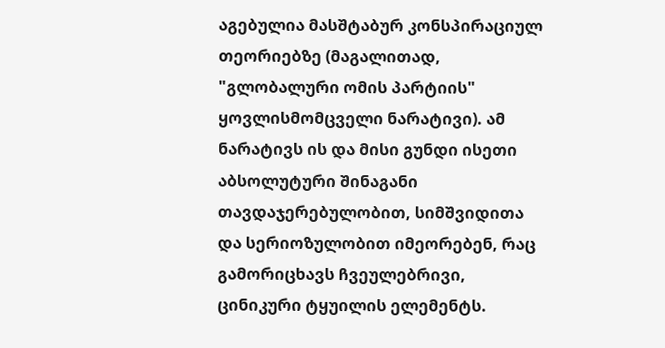აგებულია მასშტაბურ კონსპირაციულ თეორიებზე (მაგალითად, "გლობალური ომის პარტიის" ყოვლისმომცველი ნარატივი). ამ ნარატივს ის და მისი გუნდი ისეთი აბსოლუტური შინაგანი თავდაჯერებულობით, სიმშვიდითა და სერიოზულობით იმეორებენ, რაც გამორიცხავს ჩვეულებრივი, ცინიკური ტყუილის ელემენტს.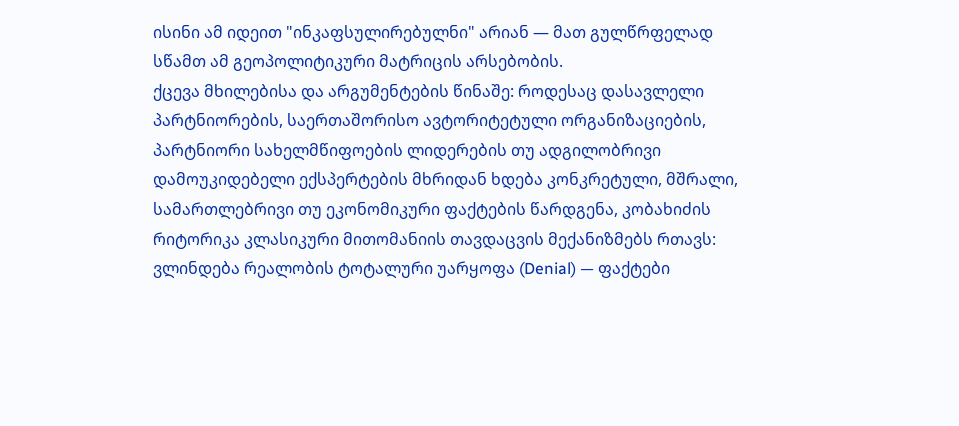ისინი ამ იდეით "ინკაფსულირებულნი" არიან — მათ გულწრფელად სწამთ ამ გეოპოლიტიკური მატრიცის არსებობის.
ქცევა მხილებისა და არგუმენტების წინაშე: როდესაც დასავლელი პარტნიორების, საერთაშორისო ავტორიტეტული ორგანიზაციების, პარტნიორი სახელმწიფოების ლიდერების თუ ადგილობრივი დამოუკიდებელი ექსპერტების მხრიდან ხდება კონკრეტული, მშრალი, სამართლებრივი თუ ეკონომიკური ფაქტების წარდგენა, კობახიძის რიტორიკა კლასიკური მითომანიის თავდაცვის მექანიზმებს რთავს:
ვლინდება რეალობის ტოტალური უარყოფა (Denial) — ფაქტები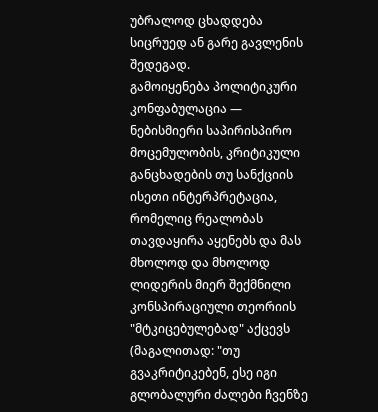უბრალოდ ცხადდება სიცრუედ ან გარე გავლენის შედეგად.
გამოიყენება პოლიტიკური კონფაბულაცია — ნებისმიერი საპირისპირო მოცემულობის, კრიტიკული განცხადების თუ სანქციის ისეთი ინტერპრეტაცია, რომელიც რეალობას თავდაყირა აყენებს და მას მხოლოდ და მხოლოდ ლიდერის მიერ შექმნილი კონსპირაციული თეორიის "მტკიცებულებად" აქცევს (მაგალითად: "თუ გვაკრიტიკებენ, ესე იგი გლობალური ძალები ჩვენზე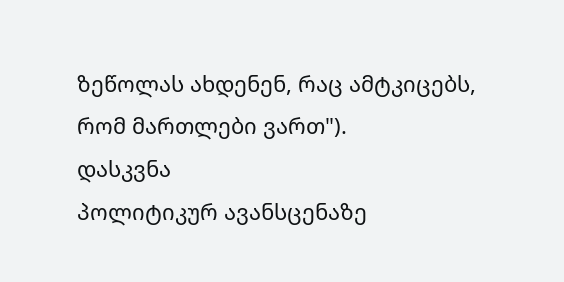ზეწოლას ახდენენ, რაც ამტკიცებს, რომ მართლები ვართ").
დასკვნა
პოლიტიკურ ავანსცენაზე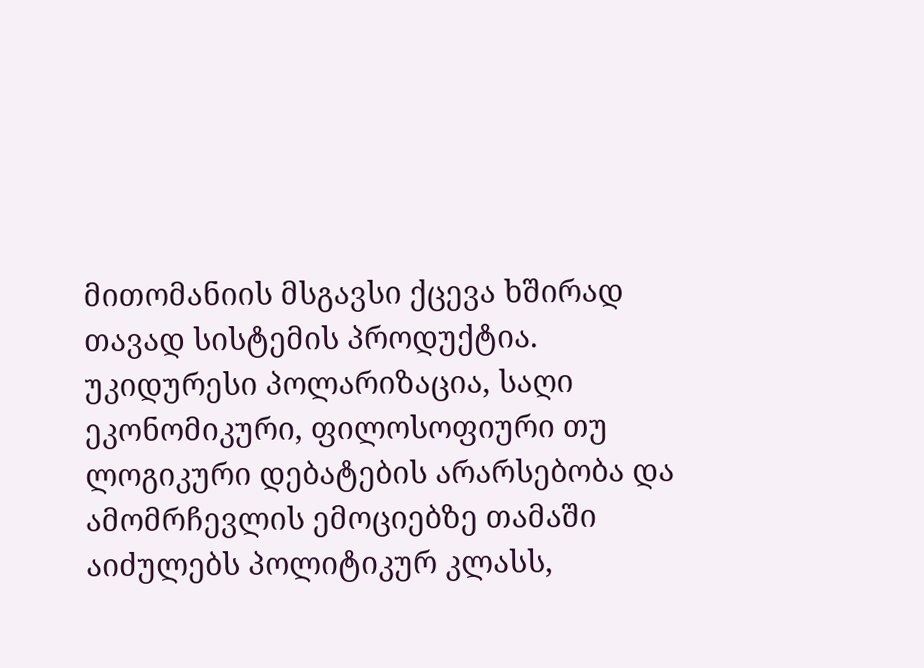მითომანიის მსგავსი ქცევა ხშირად თავად სისტემის პროდუქტია. უკიდურესი პოლარიზაცია, საღი ეკონომიკური, ფილოსოფიური თუ ლოგიკური დებატების არარსებობა და ამომრჩევლის ემოციებზე თამაში აიძულებს პოლიტიკურ კლასს,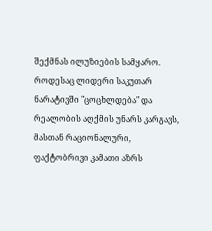შექმნას ილუზიების სამყარო. როდესაც ლიდერი საკუთარ ნარატივში "ცოცხლდება" და რეალობის აღქმის უნარს კარგავს, მასთან რაციონალური, ფაქტობრივი კამათი აზრს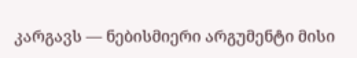კარგავს — ნებისმიერი არგუმენტი მისი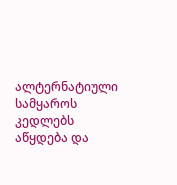ალტერნატიული სამყაროს კედლებს აწყდება და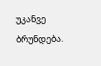უკანვე ბრუნდება.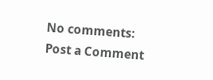No comments:
Post a Comment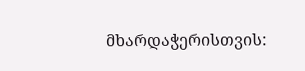მხარდაჭერისთვის: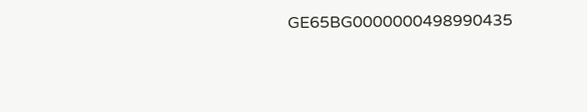GE65BG0000000498990435